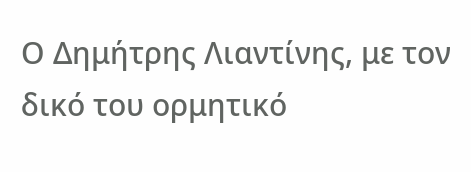Ο Δημήτρης Λιαντίνης, με τον δικό του ορμητικό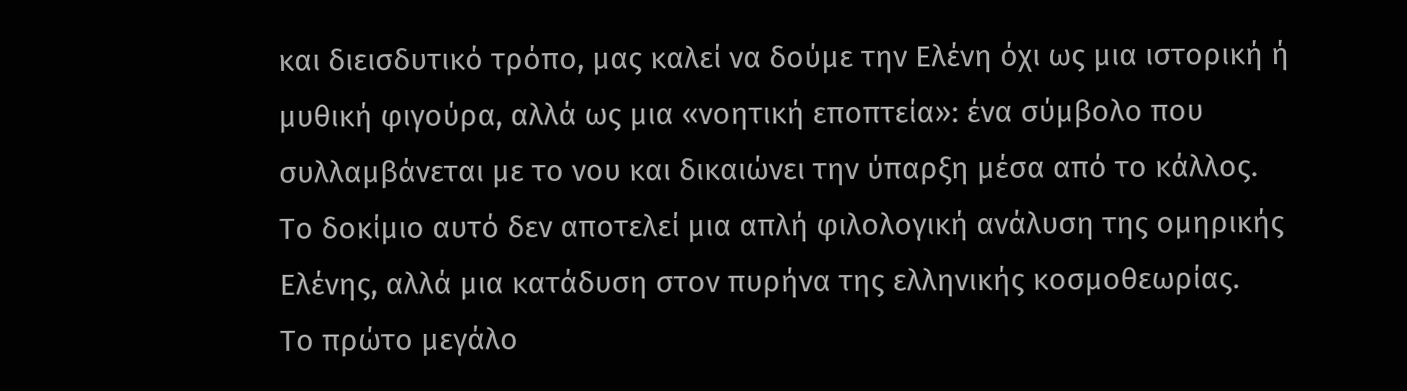και διεισδυτικό τρόπο, μας καλεί να δούμε την Ελένη όχι ως μια ιστορική ή μυθική φιγούρα, αλλά ως μια «νοητική εποπτεία»: ένα σύμβολο που συλλαμβάνεται με το νου και δικαιώνει την ύπαρξη μέσα από το κάλλος.
Το δοκίμιο αυτό δεν αποτελεί μια απλή φιλολογική ανάλυση της ομηρικής Ελένης, αλλά μια κατάδυση στον πυρήνα της ελληνικής κοσμοθεωρίας.
Το πρώτο μεγάλο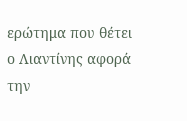ερώτημα που θέτει ο Λιαντίνης αφορά την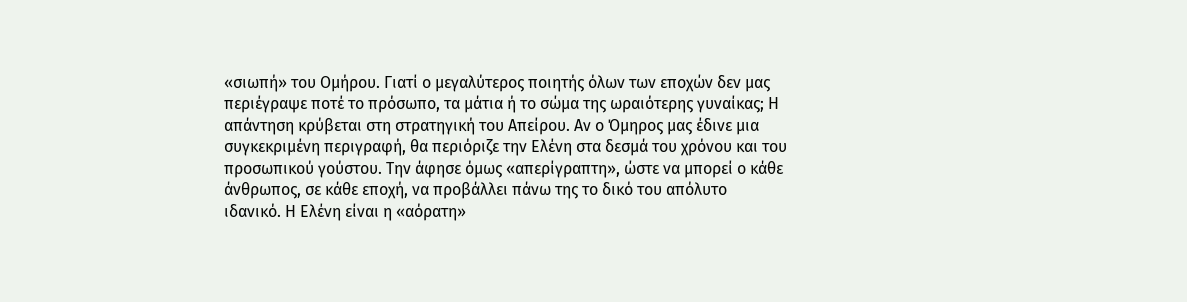«σιωπή» του Ομήρου. Γιατί ο μεγαλύτερος ποιητής όλων των εποχών δεν μας περιέγραψε ποτέ το πρόσωπο, τα μάτια ή το σώμα της ωραιότερης γυναίκας; Η απάντηση κρύβεται στη στρατηγική του Απείρου. Αν ο Όμηρος μας έδινε μια συγκεκριμένη περιγραφή, θα περιόριζε την Ελένη στα δεσμά του χρόνου και του προσωπικού γούστου. Την άφησε όμως «απερίγραπτη», ώστε να μπορεί ο κάθε άνθρωπος, σε κάθε εποχή, να προβάλλει πάνω της το δικό του απόλυτο ιδανικό. Η Ελένη είναι η «αόρατη»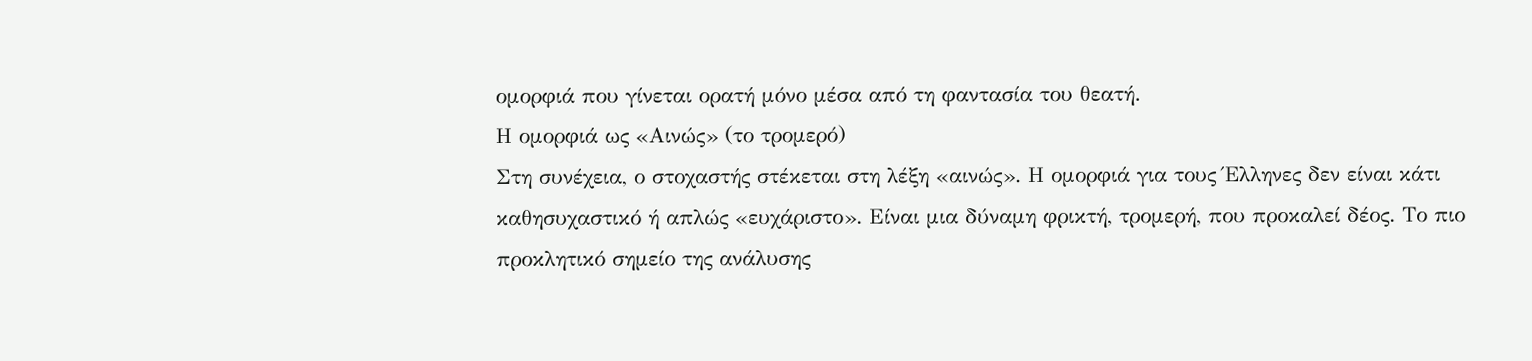ομορφιά που γίνεται ορατή μόνο μέσα από τη φαντασία του θεατή.
Η ομορφιά ως «Αινώς» (το τρομερό)
Στη συνέχεια, ο στοχαστής στέκεται στη λέξη «αινώς». Η ομορφιά για τους Έλληνες δεν είναι κάτι καθησυχαστικό ή απλώς «ευχάριστο». Είναι μια δύναμη φρικτή, τρομερή, που προκαλεί δέος. Το πιο προκλητικό σημείο της ανάλυσης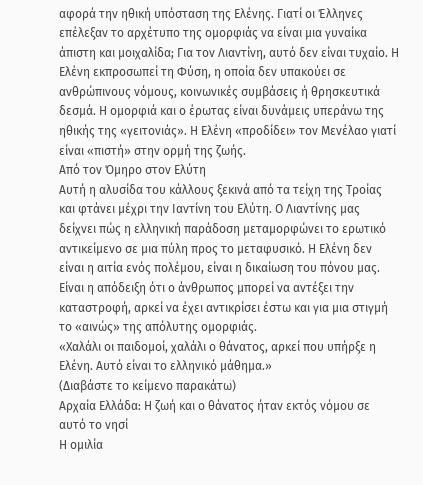αφορά την ηθική υπόσταση της Ελένης. Γιατί οι Έλληνες επέλεξαν το αρχέτυπο της ομορφιάς να είναι μια γυναίκα άπιστη και μοιχαλίδα; Για τον Λιαντίνη, αυτό δεν είναι τυχαίο. Η Ελένη εκπροσωπεί τη Φύση, η οποία δεν υπακούει σε ανθρώπινους νόμους, κοινωνικές συμβάσεις ή θρησκευτικά δεσμά. Η ομορφιά και ο έρωτας είναι δυνάμεις υπεράνω της ηθικής της «γειτονιάς». Η Ελένη «προδίδει» τον Μενέλαο γιατί είναι «πιστή» στην ορμή της ζωής.
Από τον Όμηρο στον Ελύτη
Αυτή η αλυσίδα του κάλλους ξεκινά από τα τείχη της Τροίας και φτάνει μέχρι την Ιαντίνη του Ελύτη. Ο Λιαντίνης μας δείχνει πώς η ελληνική παράδοση μεταμορφώνει το ερωτικό αντικείμενο σε μια πύλη προς το μεταφυσικό. Η Ελένη δεν είναι η αιτία ενός πολέμου, είναι η δικαίωση του πόνου μας. Είναι η απόδειξη ότι ο άνθρωπος μπορεί να αντέξει την καταστροφή, αρκεί να έχει αντικρίσει έστω και για μια στιγμή το «αινώς» της απόλυτης ομορφιάς.
«Χαλάλι οι παιδομοί, χαλάλι ο θάνατος, αρκεί που υπήρξε η Ελένη. Αυτό είναι το ελληνικό μάθημα.»
(Διαβάστε το κείμενο παρακάτω)
Αρχαία Ελλάδα: Η ζωή και ο θάνατος ήταν εκτός νόμου σε αυτό το νησί
Η ομιλία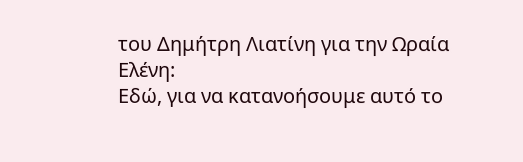του Δημήτρη Λιατίνη για την Ωραία Ελένη:
Εδώ, για να κατανοήσουμε αυτό το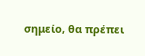σημείο, θα πρέπει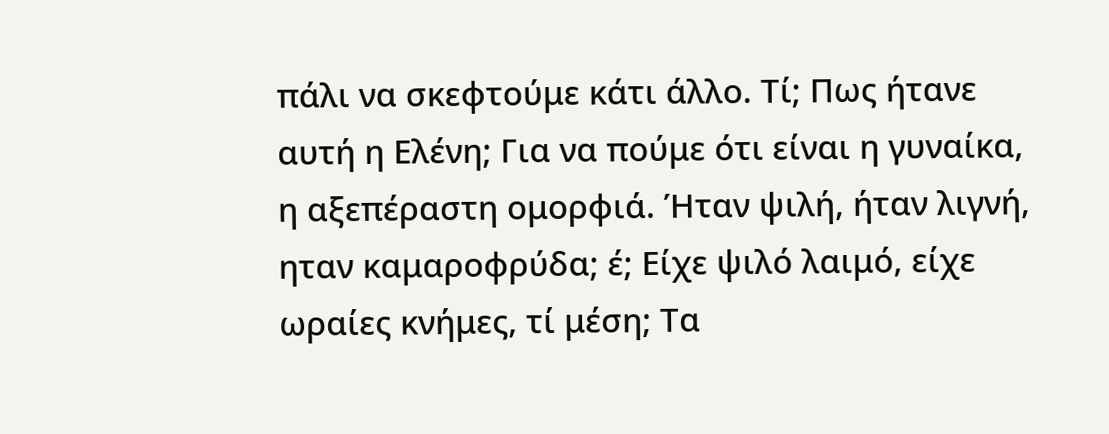πάλι να σκεφτούμε κάτι άλλο. Τί; Πως ήτανε αυτή η Ελένη; Για να πούμε ότι είναι η γυναίκα, η αξεπέραστη ομορφιά. Ήταν ψιλή, ήταν λιγνή, ηταν καμαροφρύδα; έ; Είχε ψιλό λαιμό, είχε ωραίες κνήμες, τί μέση; Τα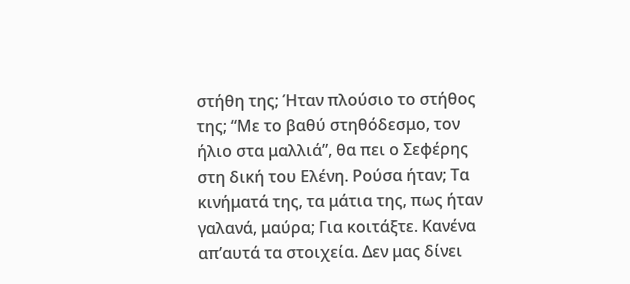στήθη της; Ήταν πλούσιο το στήθος της; “Με το βαθύ στηθόδεσμο, τον ήλιο στα μαλλιά”, θα πει ο Σεφέρης στη δική του Ελένη. Ρούσα ήταν; Τα κινήματά της, τα μάτια της, πως ήταν γαλανά, μαύρα; Για κοιτάξτε. Κανένα απ’αυτά τα στοιχεία. Δεν μας δίνει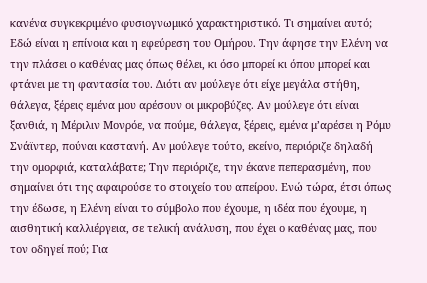κανένα συγκεκριμένο φυσιογνωμικό χαρακτηριστικό. Τι σημαίνει αυτό; Εδώ είναι η επίνοια και η εφεύρεση του Ομήρου. Την άφησε την Ελένη να την πλάσει ο καθένας μας όπως θέλει, κι όσο μπορεί κι όπου μπορεί και φτάνει με τη φαντασία του. Διότι αν μούλεγε ότι είχε μεγάλα στήθη, θάλεγα, ξέρεις εμένα μου αρέσουν οι μικροβύζες. Αν μούλεγε ότι είναι ξανθιά, η Μέριλιν Μονρόε, να πούμε, θάλεγα, ξέρεις, εμένα μ’αρέσει η Ρόμυ Σνάϊντερ, πούναι καστανή. Αν μούλεγε τούτο, εκείνο, περιόριζε δηλαδή την ομορφιά, καταλάβατε; Την περιόριζε, την έκανε πεπερασμένη, που σημαίνει ότι της αφαιρούσε το στοιχείο του απείρου. Ενώ τώρα, έτσι όπως την έδωσε, η Ελένη είναι το σύμβολο που έχουμε, η ιδέα που έχουμε, η αισθητική καλλιέργεια, σε τελική ανάλυση, που έχει ο καθένας μας, που τον οδηγεί πού; Για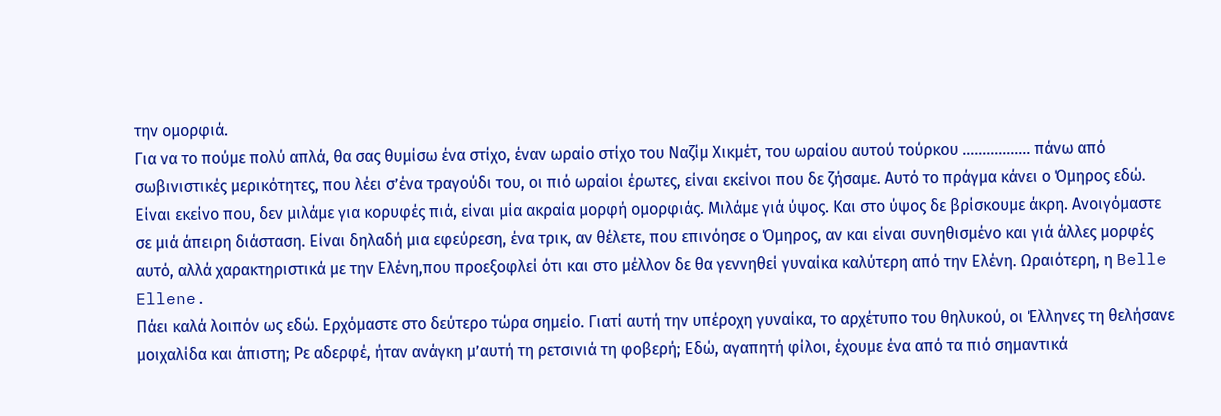την ομορφιά.
Για να το πούμε πολύ απλά, θα σας θυμίσω ένα στίχο, έναν ωραίο στίχο του Ναζίμ Χικμέτ, του ωραίου αυτού τούρκου …………….. πάνω από σωβινιστικές μερικότητες, που λέει σ’ένα τραγούδι του, οι πιό ωραίοι έρωτες, είναι εκείνοι που δε ζήσαμε. Αυτό το πράγμα κάνει ο Όμηρος εδώ. Είναι εκείνο που, δεν μιλάμε για κορυφές πιά, είναι μία ακραία μορφή ομορφιάς. Μιλάμε γιά ύψος. Και στο ύψος δε βρίσκουμε άκρη. Ανοιγόμαστε σε μιά άπειρη διάσταση. Είναι δηλαδή μια εφεύρεση, ένα τρικ, αν θέλετε, που επινόησε ο Όμηρος, αν και είναι συνηθισμένο και γιά άλλες μορφές αυτό, αλλά χαρακτηριστικά με την Ελένη,που προεξοφλεί ότι και στο μέλλον δε θα γεννηθεί γυναίκα καλύτερη από την Ελένη. Ωραιότερη, η Belle Ellene.
Πάει καλά λοιπόν ως εδώ. Ερχόμαστε στο δεύτερο τώρα σημείο. Γιατί αυτή την υπέροχη γυναίκα, το αρχέτυπο του θηλυκού, οι Έλληνες τη θελήσανε μοιχαλίδα και άπιστη; Ρε αδερφέ, ήταν ανάγκη μ’αυτή τη ρετσινιά τη φοβερή; Εδώ, αγαπητή φίλοι, έχουμε ένα από τα πιό σημαντικά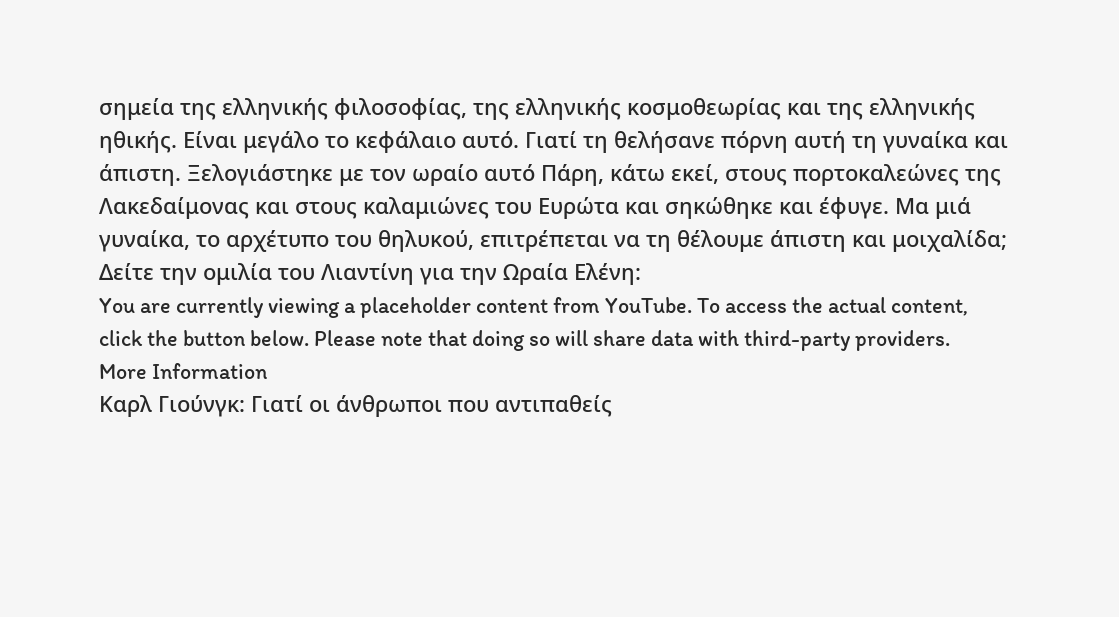σημεία της ελληνικής φιλοσοφίας, της ελληνικής κοσμοθεωρίας και της ελληνικής ηθικής. Είναι μεγάλο το κεφάλαιο αυτό. Γιατί τη θελήσανε πόρνη αυτή τη γυναίκα και άπιστη. Ξελογιάστηκε με τον ωραίο αυτό Πάρη, κάτω εκεί, στους πορτοκαλεώνες της Λακεδαίμονας και στους καλαμιώνες του Ευρώτα και σηκώθηκε και έφυγε. Μα μιά γυναίκα, το αρχέτυπο του θηλυκού, επιτρέπεται να τη θέλουμε άπιστη και μοιχαλίδα;
Δείτε την ομιλία του Λιαντίνη για την Ωραία Ελένη:
You are currently viewing a placeholder content from YouTube. To access the actual content, click the button below. Please note that doing so will share data with third-party providers.
More Information
Καρλ Γιούνγκ: Γιατί οι άνθρωποι που αντιπαθείς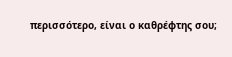περισσότερο, είναι ο καθρέφτης σου;